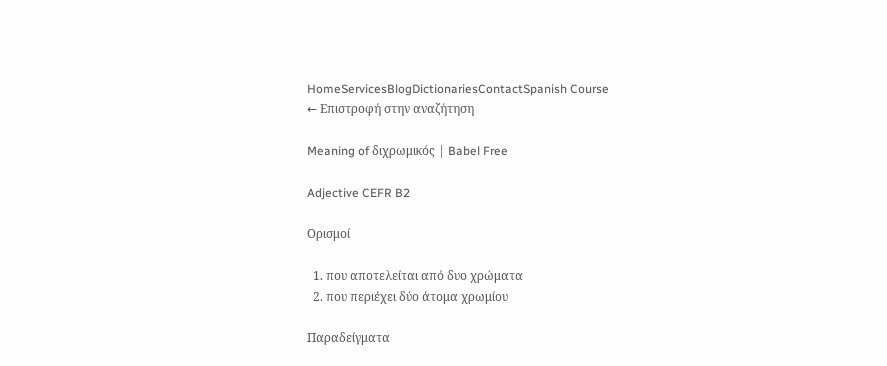HomeServicesBlogDictionariesContactSpanish Course
← Επιστροφή στην αναζήτηση

Meaning of διχρωμικός | Babel Free

Adjective CEFR B2

Ορισμοί

  1. που αποτελείται από δυο χρώματα
  2. που περιέχει δύο άτομα χρωμίου

Παραδείγματα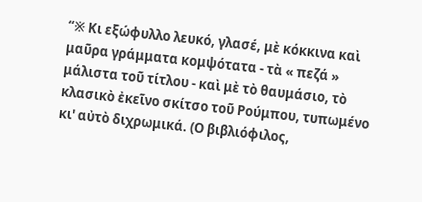“※ Κι εξώφυλλο λευκό, γλασέ, μὲ κόκκινα καὶ μαῦρα γράμματα κομψότατα - τὰ « πεζά » μάλιστα τοῦ τίτλου - καὶ μὲ τὸ θαυμάσιο, τὸ κλασικὸ ἐκεῖνο σκίτσο τοῦ Ρούμπου, τυπωμένο κι' αὐτὸ διχρωμικά. (Ο βιβλιόφιλος,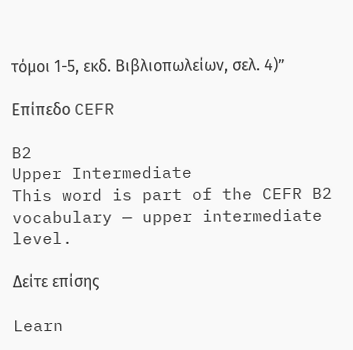τόμοι 1-5, εκδ. Βιβλιοπωλείων, σελ. 4)”

Επίπεδο CEFR

B2
Upper Intermediate
This word is part of the CEFR B2 vocabulary — upper intermediate level.

Δείτε επίσης

Learn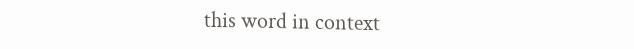this word in context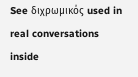See διχρωμικός used in real conversations inside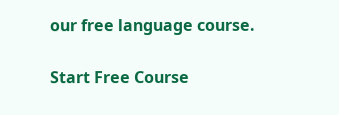our free language course.

Start Free Course